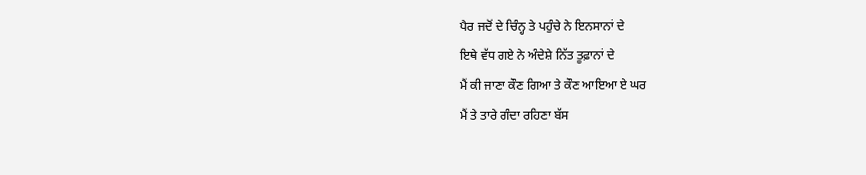ਪੈਰ ਜਦੋਂ ਦੇ ਚਿੰਨ੍ਹ ਤੇ ਪਹੁੰਚੇ ਨੇ ਇਨਸਾਨਾਂ ਦੇ
ਇਥੇ ਵੱਧ ਗਏ ਨੇ ਅੰਦੇਸ਼ੇ ਨਿੱਤ ਤੂਫ਼ਾਨਾਂ ਦੇ
ਮੈਂ ਕੀ ਜਾਣਾ ਕੌਣ ਗਿਆ ਤੇ ਕੌਣ ਆਇਆ ਏ ਘਰ
ਮੈਂ ਤੇ ਤਾਰੇ ਗੰਦਾ ਰਹਿਣਾ ਬੱਸ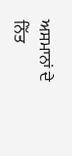ਅਸਮਾਨਾਂ ਦੇ
ਨਿੱਤ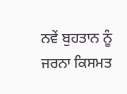ਨਵੇਂ ਬੁਹਤਾਨ ਨੂੰ ਜਰਨਾ ਕਿਸਮਤ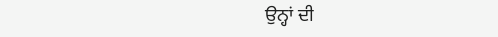ਉਨ੍ਹਾਂ ਦੀ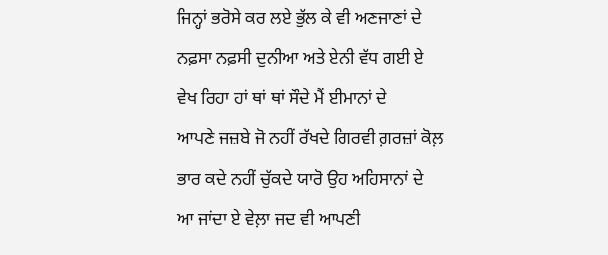ਜਿਨ੍ਹਾਂ ਭਰੋਸੇ ਕਰ ਲਏ ਭੁੱਲ ਕੇ ਵੀ ਅਣਜਾਣਾਂ ਦੇ
ਨਫ਼ਸਾ ਨਫ਼ਸੀ ਦੁਨੀਆ ਅਤੇ ਏਨੀ ਵੱਧ ਗਈ ਏ
ਵੇਖ ਰਿਹਾ ਹਾਂ ਥਾਂ ਥਾਂ ਸੌਦੇ ਮੈਂ ਈਮਾਨਾਂ ਦੇ
ਆਪਣੇ ਜਜ਼ਬੇ ਜੋ ਨਹੀਂ ਰੱਖਦੇ ਗਿਰਵੀ ਗ਼ਰਜ਼ਾਂ ਕੋਲ਼
ਭਾਰ ਕਦੇ ਨਹੀਂ ਚੁੱਕਦੇ ਯਾਰੋ ਉਹ ਅਹਿਸਾਨਾਂ ਦੇ
ਆ ਜਾਂਦਾ ਏ ਵੇਲ਼ਾ ਜਦ ਵੀ ਆਪਣੀ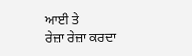ਆਈ ਤੇ
ਰੇਜ਼ਾ ਰੇਜ਼ਾ ਕਰਦਾ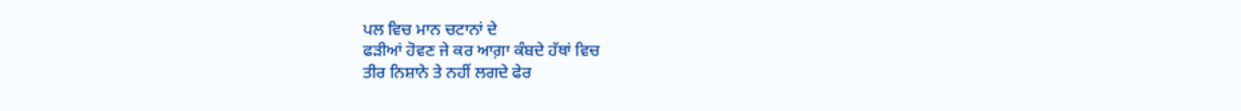ਪਲ ਵਿਚ ਮਾਨ ਚਟਾਨਾਂ ਦੇ
ਫੜੀਆਂ ਹੋਵਣ ਜੇ ਕਰ ਆਗ਼ਾ ਕੰਬਦੇ ਹੱਥਾਂ ਵਿਚ
ਤੀਰ ਨਿਸ਼ਾਨੇ ਤੇ ਨਹੀਂ ਲਗਦੇ ਫੇਰ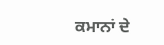ਕਮਾਨਾਂ ਦੇ